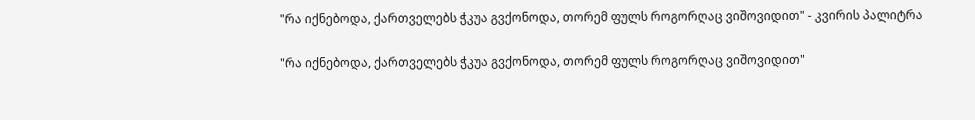"რა იქნებოდა, ქართველებს ჭკუა გვქონოდა, თორემ ფულს როგორღაც ვიშოვიდით" - კვირის პალიტრა

"რა იქნებოდა, ქართველებს ჭკუა გვქონოდა, თორემ ფულს როგორღაც ვიშოვიდით"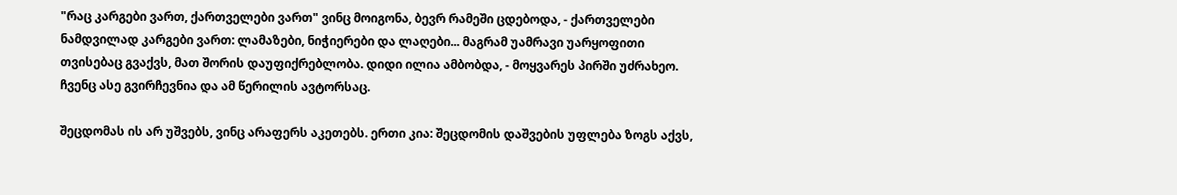"რაც კარგები ვართ, ქართველები ვართ" ვინც მოიგონა, ბევრ რამეში ცდებოდა, - ქართველები ნამდვილად კარგები ვართ: ლამაზები, ნიჭიერები და ლაღები... მაგრამ უამრავი უარყოფითი თვისებაც გვაქვს, მათ შორის დაუფიქრებლობა. დიდი ილია ამბობდა, - მოყვარეს პირში უძრახეო. ჩვენც ასე გვირჩევნია და ამ წერილის ავტორსაც.

შეცდომას ის არ უშვებს, ვინც არაფერს აკეთებს. ერთი კია: შეცდომის დაშვების უფლება ზოგს აქვს,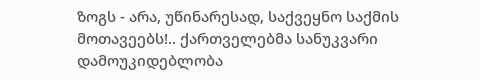ზოგს - არა, უწინარესად, საქვეყნო საქმის მოთავეებს!.. ქართველებმა სანუკვარი დამოუკიდებლობა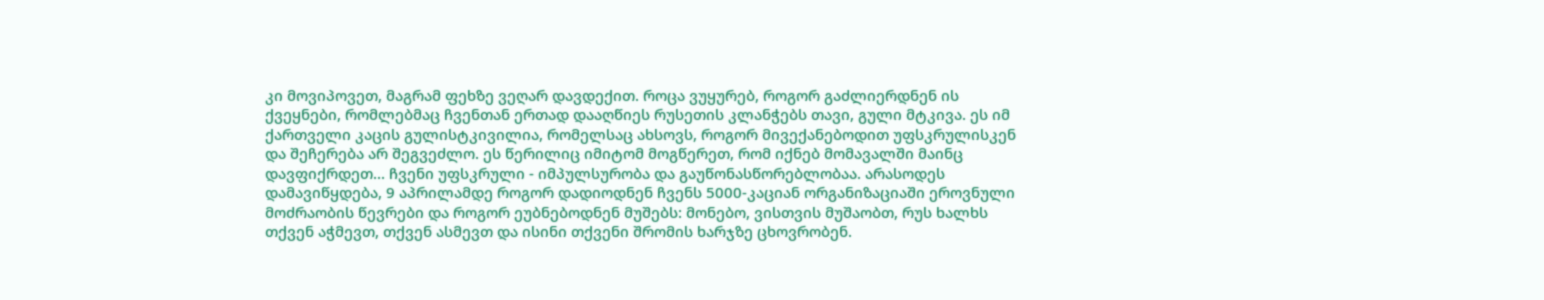კი მოვიპოვეთ, მაგრამ ფეხზე ვეღარ დავდექით. როცა ვუყურებ, როგორ გაძლიერდნენ ის ქვეყნები, რომლებმაც ჩვენთან ერთად დააღწიეს რუსეთის კლანჭებს თავი, გული მტკივა. ეს იმ ქართველი კაცის გულისტკივილია, რომელსაც ახსოვს, როგორ მივექანებოდით უფსკრულისკენ და შეჩერება არ შეგვეძლო. ეს წერილიც იმიტომ მოგწერეთ, რომ იქნებ მომავალში მაინც დავფიქრდეთ... ჩვენი უფსკრული - იმპულსურობა და გაუწონასწორებლობაა. არასოდეს დამავიწყდება, 9 აპრილამდე როგორ დადიოდნენ ჩვენს 5000-კაციან ორგანიზაციაში ეროვნული მოძრაობის წევრები და როგორ ეუბნებოდნენ მუშებს: მონებო, ვისთვის მუშაობთ, რუს ხალხს თქვენ აჭმევთ, თქვენ ასმევთ და ისინი თქვენი შრომის ხარჯზე ცხოვრობენ.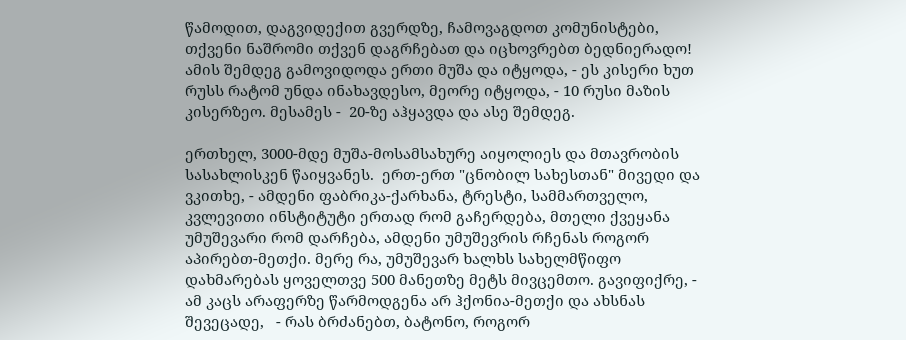წამოდით, დაგვიდექით გვერდზე, ჩამოვაგდოთ კომუნისტები, თქვენი ნაშრომი თქვენ დაგრჩებათ და იცხოვრებთ ბედნიერადო! ამის შემდეგ გამოვიდოდა ერთი მუშა და იტყოდა, - ეს კისერი ხუთ რუსს რატომ უნდა ინახავდესო, მეორე იტყოდა, - 10 რუსი მაზის კისერზეო. მესამეს -  20-ზე აჰყავდა და ასე შემდეგ.

ერთხელ, 3000-მდე მუშა-მოსამსახურე აიყოლიეს და მთავრობის სასახლისკენ წაიყვანეს.  ერთ-ერთ "ცნობილ სახესთან" მივედი და ვკითხე, - ამდენი ფაბრიკა-ქარხანა, ტრესტი, სამმართველო, კვლევითი ინსტიტუტი ერთად რომ გაჩერდება, მთელი ქვეყანა უმუშევარი რომ დარჩება, ამდენი უმუშევრის რჩენას როგორ აპირებთ-მეთქი. მერე რა, უმუშევარ ხალხს სახელმწიფო დახმარებას ყოველთვე 500 მანეთზე მეტს მივცემთო. გავიფიქრე, - ამ კაცს არაფერზე წარმოდგენა არ ჰქონია-მეთქი და ახსნას შევეცადე,   - რას ბრძანებთ, ბატონო, როგორ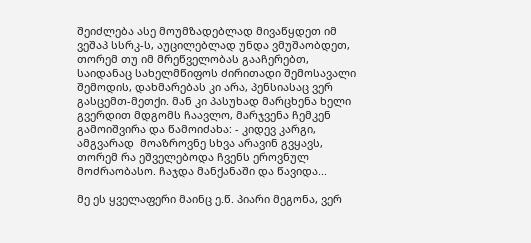შეიძლება ასე მოუმზადებლად მივაწყდეთ იმ ვეშაპ სსრკ-ს, აუცილებლად უნდა ვმუშაობდეთ, თორემ თუ იმ მრეწველობას გააჩერებთ, საიდანაც სახელმწიფოს ძირითადი შემოსავალი შემოდის, დახმარებას კი არა, პენსიასაც ვერ გასცემთ-მეთქი. მან კი პასუხად მარცხენა ხელი გვერდით მდგომს ჩაავლო, მარჯვენა ჩემკენ გამოიშვირა და წამოიძახა: - კიდევ კარგი, ამგვარად  მოაზროვნე სხვა არავინ გვყავს, თორემ რა ეშველებოდა ჩვენს ეროვნულ მოძრაობასო. ჩაჯდა მანქანაში და წავიდა...

მე ეს ყველაფერი მაინც ე.წ. პიარი მეგონა, ვერ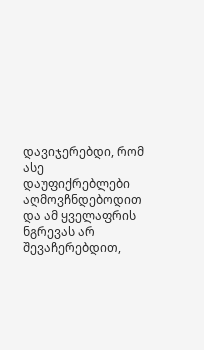დავიჯერებდი, რომ ასე დაუფიქრებლები აღმოვჩნდებოდით და ამ ყველაფრის ნგრევას არ შევაჩერებდით,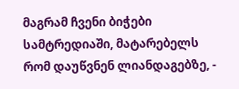მაგრამ ჩვენი ბიჭები სამტრედიაში, მატარებელს რომ დაუწვნენ ლიანდაგებზე, -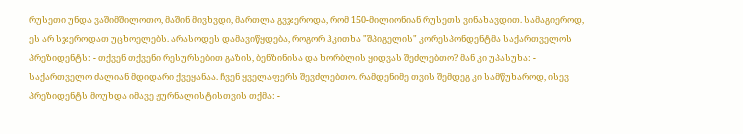რუსეთი უნდა ვაშიმშილოთო, მაშინ მივხვდი, მართლა გვჯეროდა, რომ 150-მილიონიან რუსეთს ვინახავდით. სამაგიეროდ, ეს არ სჯეროდათ უცხოელებს. არასოდეს დამავიწყდება, როგორ ჰკითხა "შპიგელის" კორესპონდენტმა საქართველოს პრეზიდენტს: - თქვენ თქვენი რესურსებით გაზის, ბენზინისა და ხორბლის ყიდვას შეძლებთო? მან კი უპასუხა: - საქართველო ძალიან მდიდარი ქვეყანაა. ჩვენ ყველაფერს შევძლებთო. რამდენიმე თვის შემდეგ კი სამწუხაროდ, ისევ პრეზიდენტს მოუხდა იმავე ჟურნალისტისთვის თქმა: -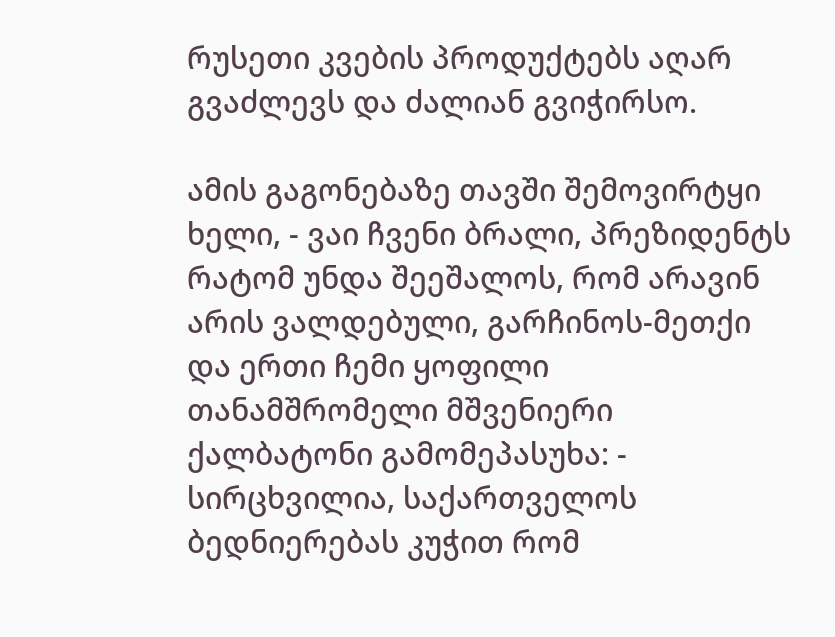რუსეთი კვების პროდუქტებს აღარ გვაძლევს და ძალიან გვიჭირსო.

ამის გაგონებაზე თავში შემოვირტყი ხელი, - ვაი ჩვენი ბრალი, პრეზიდენტს რატომ უნდა შეეშალოს, რომ არავინ არის ვალდებული, გარჩინოს-მეთქი და ერთი ჩემი ყოფილი თანამშრომელი მშვენიერი ქალბატონი გამომეპასუხა: - სირცხვილია, საქართველოს ბედნიერებას კუჭით რომ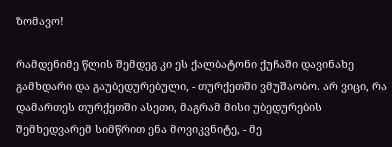ზომავო!

რამდენიმე წლის შემდეგ კი ეს ქალბატონი ქუჩაში დავინახე გამხდარი და გაუბედურებული, - თურქეთში ვმუშაობო. არ ვიცი, რა დამართეს თურქეთში ასეთი, მაგრამ მისი უბედურების შემხედვარემ სიმწრით ენა მოვიკვნიტე, - მე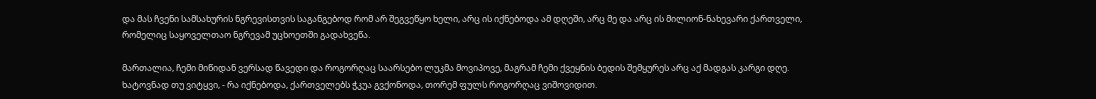და მას ჩვენი სამსახურის ნგრევისთვის საგანგებოდ რომ არ შეგვეწყო ხელი, არც ის იქნებოდა ამ დღეში, არც მე და არც ის მილიონ-ნახევარი ქართველი, რომელიც საყოველთაო ნგრევამ უცხოეთში გადახვეწა.

მართალია, ჩემი მიწიდან ვერსად წავედი და როგორღაც საარსებო ლუკმა მოვიპოვე, მაგრამ ჩემი ქვეყნის ბედის შემყურეს არც აქ მადგას კარგი დღე. ხატოვნად თუ ვიტყვი, - რა იქნებოდა, ქართველებს ჭკუა გვქონოდა, თორემ ფულს როგორღაც ვიშოვიდით.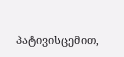პატივისცემით,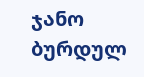ჯანო ბურდულ